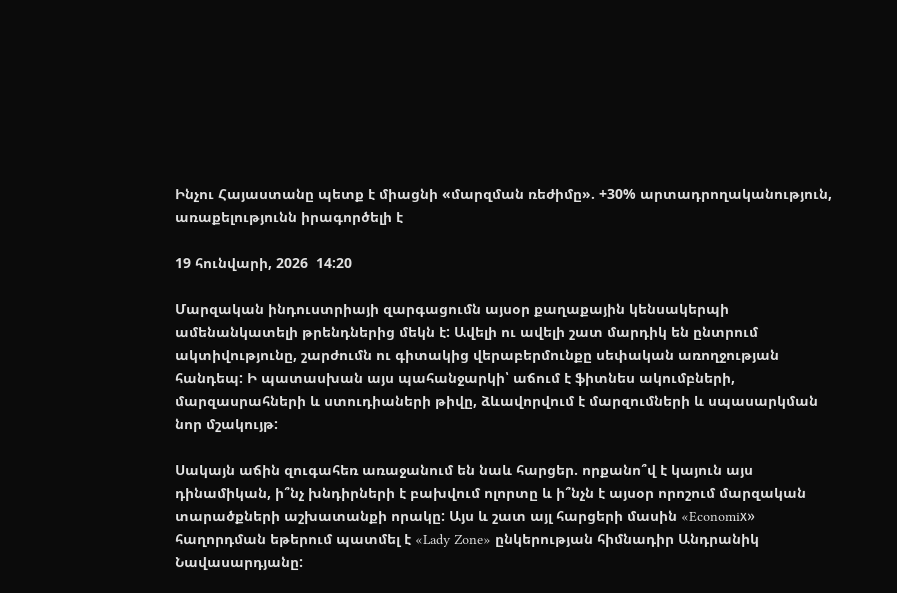Ինչու Հայաստանը պետք է միացնի «մարզման ռեժիմը». +30% արտադրողականություն, առաքելությունն իրագործելի է

19 հունվարի, 2026  14:20

Մարզական ինդուստրիայի զարգացումն այսօր քաղաքային կենսակերպի ամենանկատելի թրենդներից մեկն է: Ավելի ու ավելի շատ մարդիկ են ընտրում ակտիվությունը, շարժումն ու գիտակից վերաբերմունքը սեփական առողջության հանդեպ: Ի պատասխան այս պահանջարկի՝ աճում է ֆիտնես ակումբների, մարզասրահների և ստուդիաների թիվը, ձևավորվում է մարզումների և սպասարկման նոր մշակույթ:

Սակայն աճին զուգահեռ առաջանում են նաև հարցեր. որքանո՞վ է կայուն այս դինամիկան, ի՞նչ խնդիրների է բախվում ոլորտը և ի՞նչն է այսօր որոշում մարզական տարածքների աշխատանքի որակը: Այս և շատ այլ հարցերի մասին «Economiх» հաղորդման եթերում պատմել է «Lady Zone» ընկերության հիմնադիր Անդրանիկ Նավասարդյանը: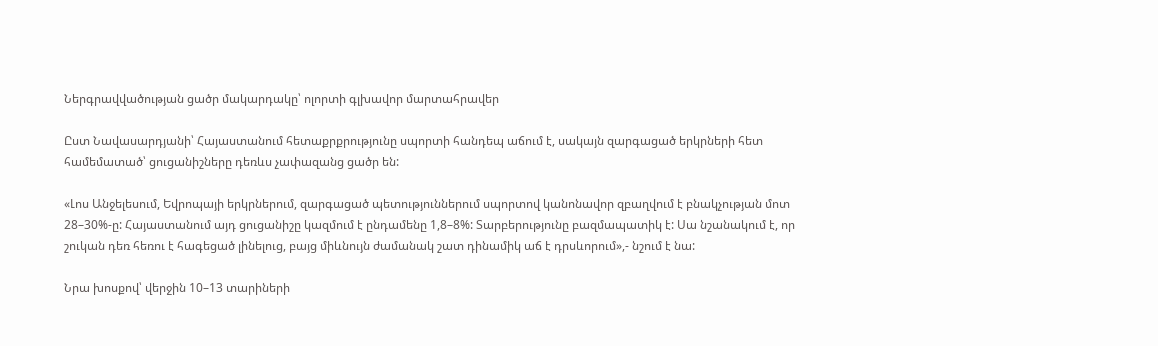Ներգրավվածության ցածր մակարդակը՝ ոլորտի գլխավոր մարտահրավեր

Ըստ Նավասարդյանի՝ Հայաստանում հետաքրքրությունը սպորտի հանդեպ աճում է, սակայն զարգացած երկրների հետ համեմատած՝ ցուցանիշները դեռևս չափազանց ցածր են:

«Լոս Անջելեսում, Եվրոպայի երկրներում, զարգացած պետություններում սպորտով կանոնավոր զբաղվում է բնակչության մոտ 28–30%-ը: Հայաստանում այդ ցուցանիշը կազմում է ընդամենը 1,8–8%: Տարբերությունը բազմապատիկ է: Սա նշանակում է, որ շուկան դեռ հեռու է հագեցած լինելուց, բայց միևնույն ժամանակ շատ դինամիկ աճ է դրսևորում»,- նշում է նա:

Նրա խոսքով՝ վերջին 10–13 տարիների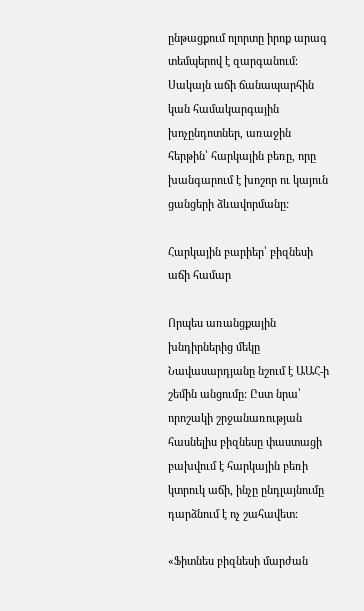ընթացքում ոլորտը իրոք արագ տեմպերով է զարգանում: Սակայն աճի ճանապարհին կան համակարգային խոչընդոտներ, առաջին հերթին՝ հարկային բեռը, որը խանգարում է խոշոր ու կայուն ցանցերի ձևավորմանը:

Հարկային բարիեր՝ բիզնեսի աճի համար

Որպես առանցքային խնդիրներից մեկը Նավասարդյանը նշում է ԱԱՀ-ի շեմին անցումը: Ըստ նրա՝ որոշակի շրջանառության հասնելիս բիզնեսը փաստացի բախվում է հարկային բեռի կտրուկ աճի, ինչը ընդլայնումը դարձնում է ոչ շահավետ:

«Ֆիտնես բիզնեսի մարժան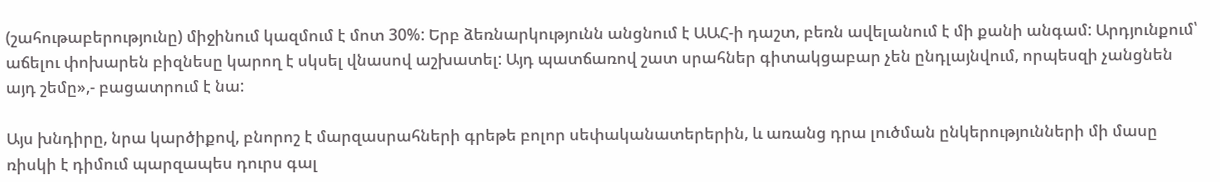(շահութաբերությունը) միջինում կազմում է մոտ 30%: Երբ ձեռնարկությունն անցնում է ԱԱՀ-ի դաշտ, բեռն ավելանում է մի քանի անգամ: Արդյունքում՝ աճելու փոխարեն բիզնեսը կարող է սկսել վնասով աշխատել: Այդ պատճառով շատ սրահներ գիտակցաբար չեն ընդլայնվում, որպեսզի չանցնեն այդ շեմը»,- բացատրում է նա:

Այս խնդիրը, նրա կարծիքով, բնորոշ է մարզասրահների գրեթե բոլոր սեփականատերերին, և առանց դրա լուծման ընկերությունների մի մասը ռիսկի է դիմում պարզապես դուրս գալ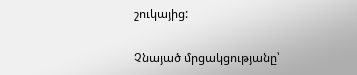շուկայից:

Չնայած մրցակցությանը՝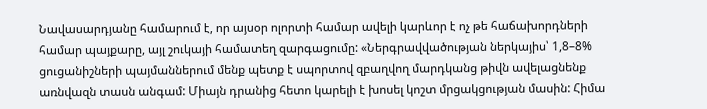Նավասարդյանը համարում է, որ այսօր ոլորտի համար ավելի կարևոր է ոչ թե հաճախորդների համար պայքարը, այլ շուկայի համատեղ զարգացումը: «Ներգրավվածության ներկայիս՝ 1,8–8% ցուցանիշների պայմաններում մենք պետք է սպորտով զբաղվող մարդկանց թիվն ավելացնենք առնվազն տասն անգամ: Միայն դրանից հետո կարելի է խոսել կոշտ մրցակցության մասին: Հիմա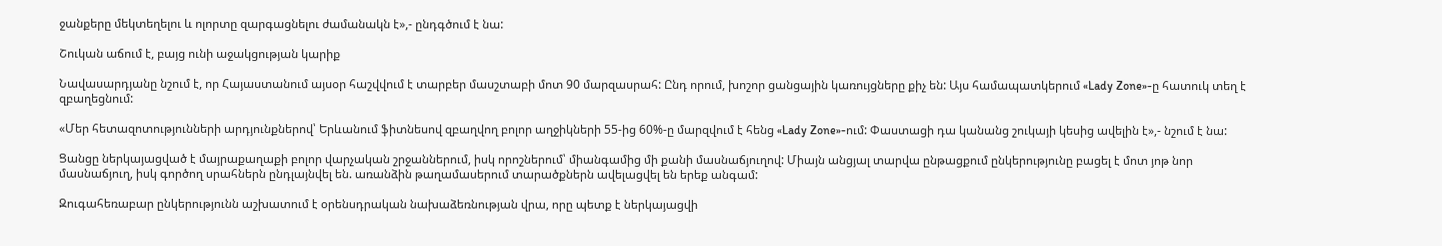ջանքերը մեկտեղելու և ոլորտը զարգացնելու ժամանակն է»,- ընդգծում է նա:

Շուկան աճում է, բայց ունի աջակցության կարիք

Նավասարդյանը նշում է, որ Հայաստանում այսօր հաշվվում է տարբեր մասշտաբի մոտ 90 մարզասրահ: Ընդ որում, խոշոր ցանցային կառույցները քիչ են: Այս համապատկերում «Lady Zone»-ը հատուկ տեղ է զբաղեցնում:

«Մեր հետազոտությունների արդյունքներով՝ Երևանում ֆիտնեսով զբաղվող բոլոր աղջիկների 55-ից 60%-ը մարզվում է հենց «Lady Zone»-ում: Փաստացի դա կանանց շուկայի կեսից ավելին է»,- նշում է նա:

Ցանցը ներկայացված է մայրաքաղաքի բոլոր վարչական շրջաններում, իսկ որոշներում՝ միանգամից մի քանի մասնաճյուղով: Միայն անցյալ տարվա ընթացքում ընկերությունը բացել է մոտ յոթ նոր մասնաճյուղ, իսկ գործող սրահներն ընդլայնվել են. առանձին թաղամասերում տարածքներն ավելացվել են երեք անգամ:

Զուգահեռաբար ընկերությունն աշխատում է օրենսդրական նախաձեռնության վրա, որը պետք է ներկայացվի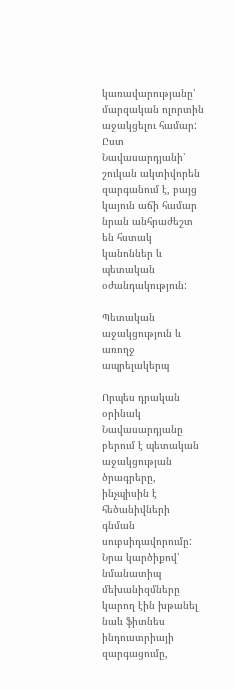կառավարությանը՝ մարզական ոլորտին աջակցելու համար: Ըստ Նավասարդյանի՝ շուկան ակտիվորեն զարգանում է, բայց կայուն աճի համար նրան անհրաժեշտ են հստակ կանոններ և պետական օժանդակություն:

Պետական աջակցություն և առողջ ապրելակերպ

Որպես դրական օրինակ Նավասարդյանը բերում է պետական աջակցության ծրագրերը, ինչպիսին է հեծանիվների գնման սուբսիդավորումը: Նրա կարծիքով՝ նմանատիպ մեխանիզմները կարող էին խթանել նաև ֆիտնես ինդուստրիայի զարգացումը,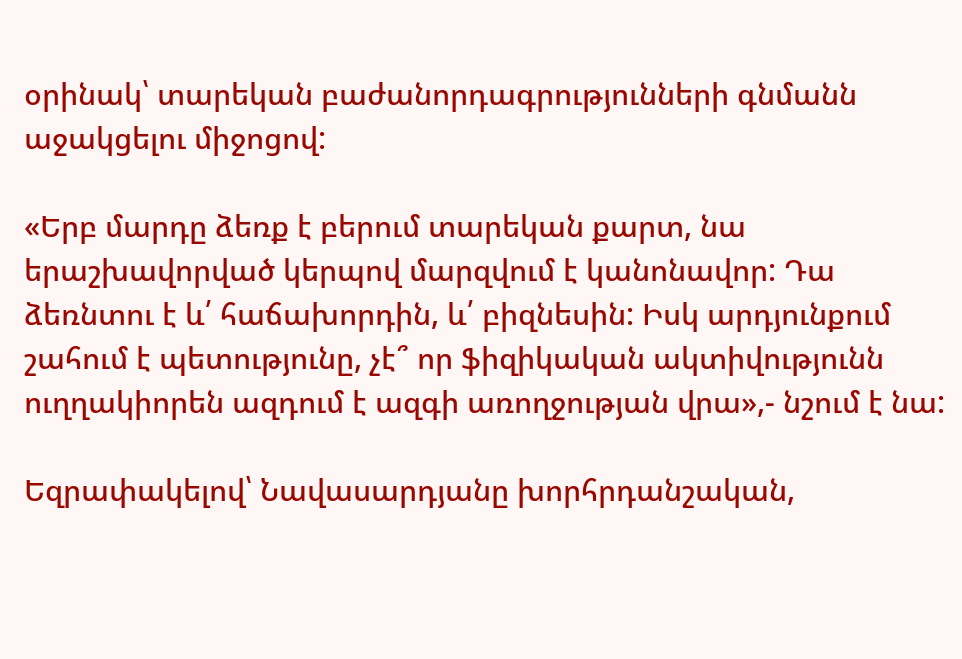օրինակ՝ տարեկան բաժանորդագրությունների գնմանն աջակցելու միջոցով:

«Երբ մարդը ձեռք է բերում տարեկան քարտ, նա երաշխավորված կերպով մարզվում է կանոնավոր: Դա ձեռնտու է և՛ հաճախորդին, և՛ բիզնեսին: Իսկ արդյունքում շահում է պետությունը, չէ՞ որ ֆիզիկական ակտիվությունն ուղղակիորեն ազդում է ազգի առողջության վրա»,- նշում է նա:

Եզրափակելով՝ Նավասարդյանը խորհրդանշական,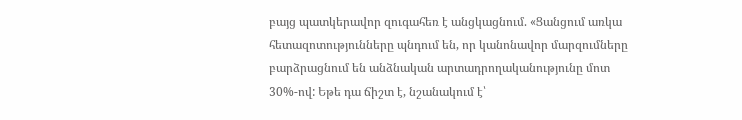բայց պատկերավոր զուգահեռ է անցկացնում. «Ցանցում առկա հետազոտությունները պնդում են, որ կանոնավոր մարզումները բարձրացնում են անձնական արտադրողականությունը մոտ 30%-ով: Եթե դա ճիշտ է, նշանակում է՝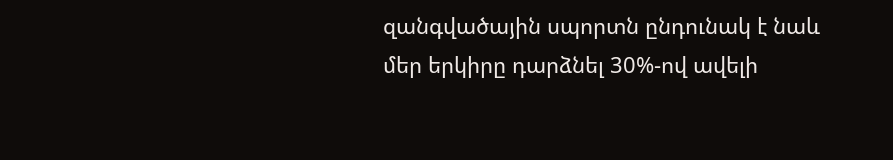զանգվածային սպորտն ընդունակ է նաև մեր երկիրը դարձնել 30%-ով ավելի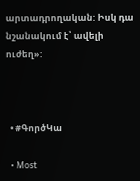արտադրողական: Իսկ դա նշանակում է՝ ավելի ուժեղ»:



  • #ԳործԿա

  • Most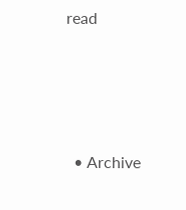read




  • Archive